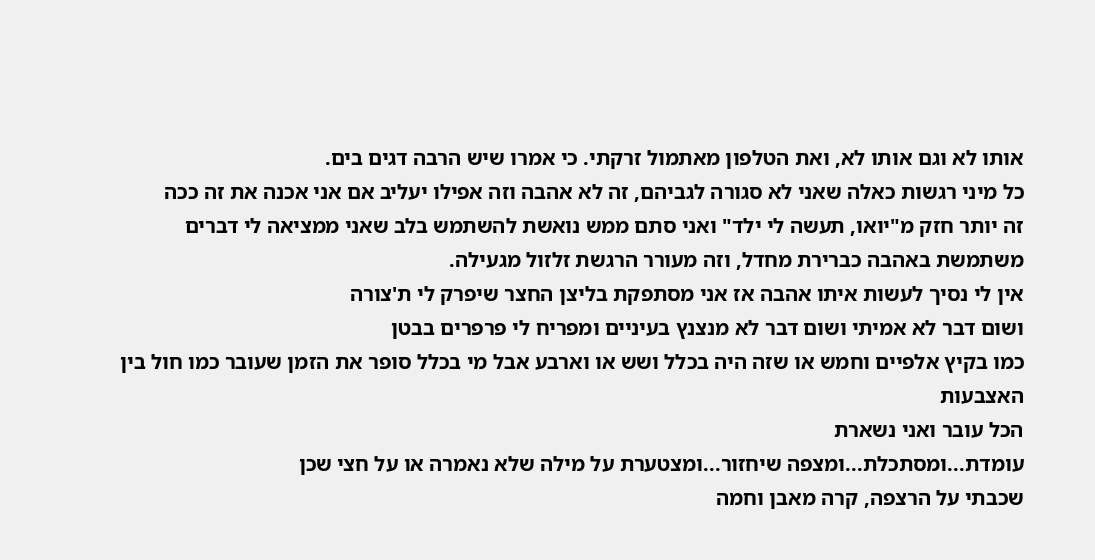אותו לא וגם אותו לא, ואת הטלפון מאתמול זרקתי. כי אמרו שיש הרבה דגים בים.
כל מיני רגשות כאלה שאני לא סגורה לגביהם, זה לא אהבה וזה אפילו יעליב אם אני אכנה את זה ככה
זה יותר חזק מ"יואו, תעשה לי ילד" ואני סתם ממש נואשת להשתמש בלב שאני ממציאה לי דברים
משתמשת באהבה כברירת מחדל, וזה מעורר הרגשת זלזול מגעילה.
אין לי נסיך לעשות איתו אהבה אז אני מסתפקת בליצן החצר שיפרק לי ת'צורה
ושום דבר לא אמיתי ושום דבר לא מנצנץ בעיניים ומפריח לי פרפרים בבטן
כמו בקיץ אלפיים וחמש או שזה היה בכלל ושש או וארבע אבל מי בכלל סופר את הזמן שעובר כמו חול בין האצבעות
הכל עובר ואני נשארת
עומדת...ומסתכלת...ומצפה שיחזור...ומצטערת על מילה שלא נאמרה או על חצי שכן
שכבתי על הרצפה, קרה מאבן וחמה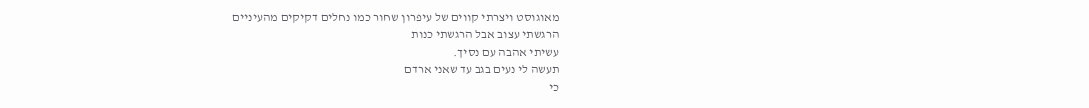מאוגוסט ויצרתי קווים של עיפרון שחור כמו נחלים דקיקים מהעיניים
הרגשתי עצוב אבל הרגשתי כנות
עשיתי אהבה עם נסיך.
תעשה לי נעים בגב עד שאני ארדם
כי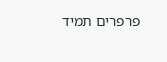פרפרים תמיד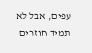עפים, אבל לא תמיד חוזרים